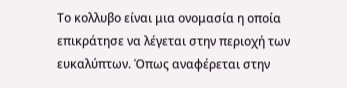Το κολλυβο είναι μια ονομασία η οποία επικράτησε να λέγεται στην περιοχή των ευκαλύπτων. Όπως αναφέρεται στην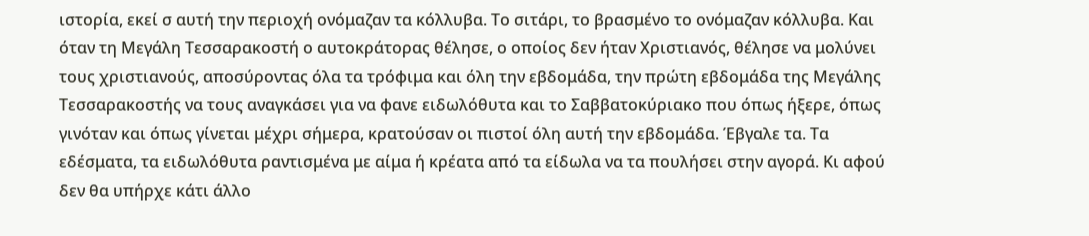ιστορία, εκεί σ αυτή την περιοχή ονόμαζαν τα κόλλυβα. Το σιτάρι, το βρασμένο το ονόμαζαν κόλλυβα. Και όταν τη Μεγάλη Τεσσαρακοστή ο αυτοκράτορας θέλησε, ο οποίος δεν ήταν Χριστιανός, θέλησε να μολύνει τους χριστιανούς, αποσύροντας όλα τα τρόφιμα και όλη την εβδομάδα, την πρώτη εβδομάδα της Μεγάλης Τεσσαρακοστής να τους αναγκάσει για να φανε ειδωλόθυτα και το Σαββατοκύριακο που όπως ήξερε, όπως γινόταν και όπως γίνεται μέχρι σήμερα, κρατούσαν οι πιστοί όλη αυτή την εβδομάδα. Έβγαλε τα. Τα εδέσματα, τα ειδωλόθυτα ραντισμένα με αίμα ή κρέατα από τα είδωλα να τα πουλήσει στην αγορά. Κι αφού δεν θα υπήρχε κάτι άλλο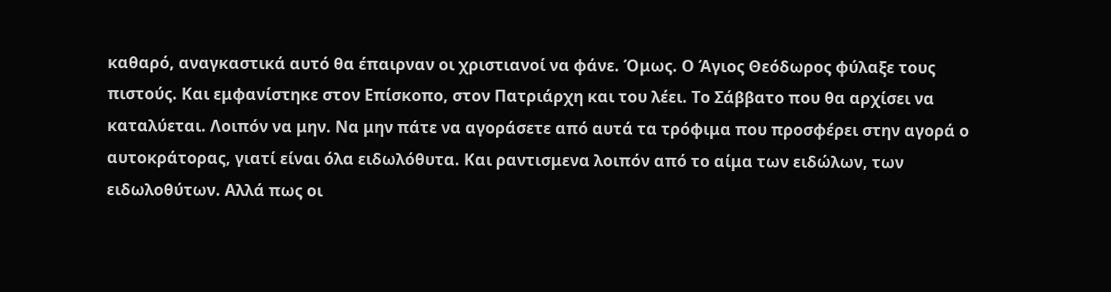καθαρό, αναγκαστικά αυτό θα έπαιρναν οι χριστιανοί να φάνε. Όμως. Ο Άγιος Θεόδωρος φύλαξε τους πιστούς. Και εμφανίστηκε στον Επίσκοπο, στον Πατριάρχη και του λέει. Το Σάββατο που θα αρχίσει να καταλύεται. Λοιπόν να μην. Να μην πάτε να αγοράσετε από αυτά τα τρόφιμα που προσφέρει στην αγορά ο αυτοκράτορας, γιατί είναι όλα ειδωλόθυτα. Και ραντισμενα λοιπόν από το αίμα των ειδώλων, των ειδωλοθύτων. Αλλά πως οι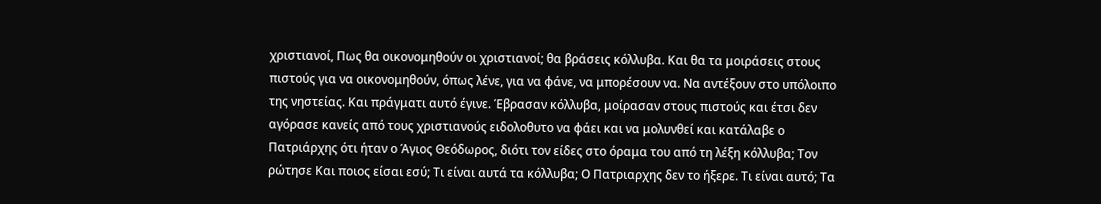χριστιανοί, Πως θα οικονομηθούν οι χριστιανοί; θα βράσεις κόλλυβα. Και θα τα μοιράσεις στους πιστούς για να οικονομηθούν, όπως λένε, για να φάνε, να μπορέσουν να. Να αντέξουν στο υπόλοιπο της νηστείας. Και πράγματι αυτό έγινε. Έβρασαν κόλλυβα, μοίρασαν στους πιστούς και έτσι δεν αγόρασε κανείς από τους χριστιανούς ειδολοθυτο να φάει και να μολυνθεί και κατάλαβε ο Πατριάρχης ότι ήταν ο Άγιος Θεόδωρος, διότι τον είδες στο όραμα του από τη λέξη κόλλυβα; Τον ρώτησε Και ποιος είσαι εσύ; Τι είναι αυτά τα κόλλυβα; Ο Πατριαρχης δεν το ήξερε. Τι είναι αυτό; Τα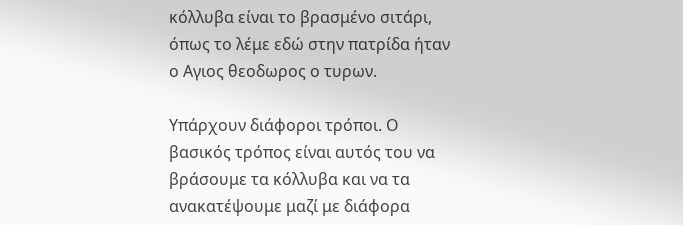κόλλυβα είναι το βρασμένο σιτάρι, όπως το λέμε εδώ στην πατρίδα ήταν ο Αγιος θεοδωρος ο τυρων.

Υπάρχουν διάφοροι τρόποι. Ο βασικός τρόπος είναι αυτός του να βράσουμε τα κόλλυβα και να τα ανακατέψουμε μαζί με διάφορα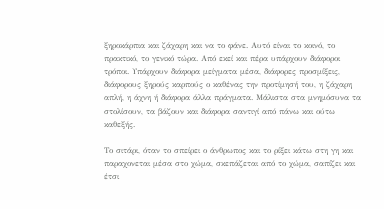ξηροκάρπια και ζάχαρη και να το φάνε. Αυτό είναι το κοινό, το πρακτικό, το γενικό τώρα. Από εκεί και πέρα υπάρχουν διάφοροι τρόποι. Υπάρχουν διάφορα μείγματα μέσα, διάφορες προσμίξεις, διάφορους ξηρούς καρπούς ο καθένας την προτίμησή του, η ζάχαρη απλή, η άχνη ή διάφορα άλλα πράγματα. Μάλιστα στα μνημόσυνα τα στολίσουν, τα βάζουν και διάφορα σαντιγί από πάνω και ούτω καθεξής.

Το σιτάρι, όταν το σπείρει ο άνθρωπος και το ρίξει κάτω στη γη και παραχονεται μέσα στο χώμα, σκεπάζεται από το χώμα, σαπίζει και έτσι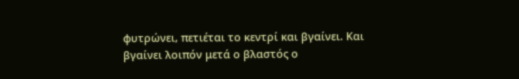φυτρώνει, πετιέται το κεντρί και βγαίνει. Και βγαίνει λοιπόν μετά ο βλαστός ο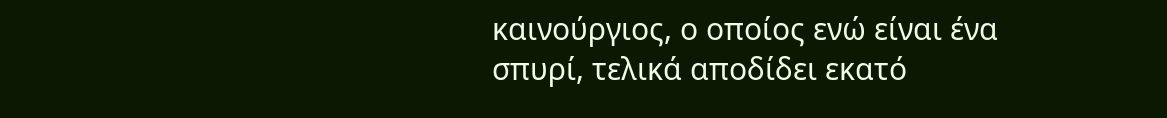καινούργιος, ο οποίος ενώ είναι ένα σπυρί, τελικά αποδίδει εκατό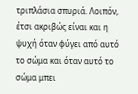τριπλάσια σπυριά. Λοιπόν, έτσι ακριβώς είναι και η ψυχή όταν φύγει από αυτό το σώμα και όταν αυτό το σώμα μπει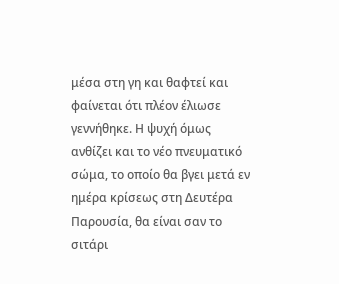μέσα στη γη και θαφτεί και φαίνεται ότι πλέον έλιωσε γεννήθηκε. Η ψυχή όμως ανθίζει και το νέο πνευματικό σώμα, το οποίο θα βγει μετά εν ημέρα κρίσεως στη Δευτέρα Παρουσία, θα είναι σαν το σιτάρι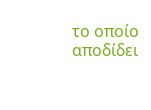το οποίο αποδίδει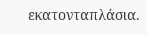εκατονταπλάσια.